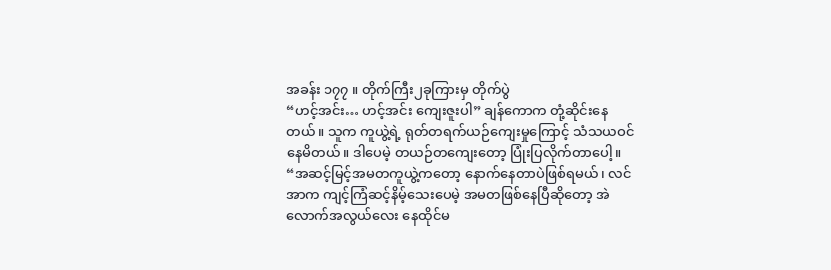အခန်း ၁၇၇ ။ တိုက်ကြီး၂ခုကြားမှ တိုက်ပွဲ
“ဟင့်အင်း… ဟင့်အင်း ကျေးဇူးပါ” ချန်ကောက တုံ့ဆိုင်းနေတယ်။ သူက ကူယွဲ့ရဲ့ ရုတ်တရက်ယဉ်ကျေးမှုကြောင့် သံသယဝင်နေမိတယ်။ ဒါပေမဲ့ တယဉ်တကျေးတော့ ပြုံးပြလိုက်တာပေါ့။
“အဆင့်မြင့်အမတကူယွဲ့ကတော့ နောက်နေတာပဲဖြစ်ရမယ်၊ လင်အာက ကျင့်ကြံဆင့်နိမ့်သေးပေမဲ့ အမတဖြစ်နေပြီဆိုတော့ အဲလောက်အလွယ်လေး နေထိုင်မ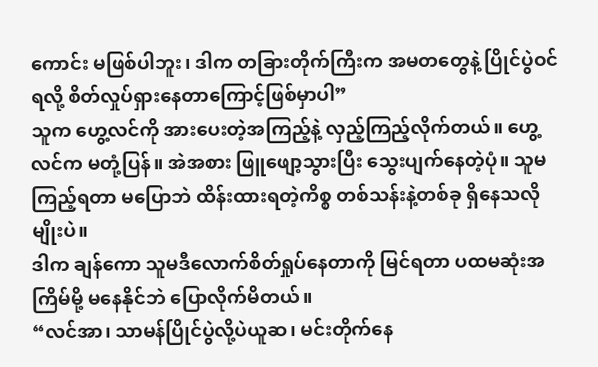ကောင်း မဖြစ်ပါဘူး၊ ဒါက တခြားတိုက်ကြီးက အမတတွေနဲ့ ပြိုင်ပွဲဝင်ရလို့ စိတ်လှုပ်ရှားနေတာကြောင့်ဖြစ်မှာပါ”
သူက ဟွေ့လင်ကို အားပေးတဲ့အကြည့်နဲ့ လှည့်ကြည့်လိုက်တယ်။ ဟွေ့လင်က မတုံ့ပြန်။ အဲအစား ဖြူဖျော့သွားပြီး သွေးပျက်နေတဲ့ပုံ။ သူမ ကြည့်ရတာ မပြောဘဲ ထိန်းထားရတဲ့ကိစ္စ တစ်သန်းနဲ့တစ်ခု ရှိနေသလိုမျိုးပဲ။
ဒါက ချန်ကော သူမဒီလောက်စိတ်ရှုပ်နေတာကို မြင်ရတာ ပထမဆုံးအကြိမ်မို့ မနေနိုင်ဘဲ ပြောလိုက်မိတယ်။
“လင်အာ၊ သာမန်ပြိုင်ပွဲလို့ပဲယူဆ၊ မင်းတိုက်နေ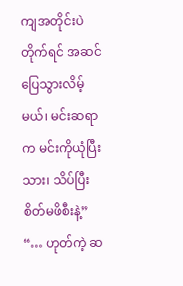ကျအတိုင်းပဲတိုက်ရင် အဆင်ပြေသွားလိမ့်မယ်၊ မင်းဆရာက မင်းကိုယုံပြီးသား၊ သိပ်ပြီးစိတ်မဖိစီးနဲ့”
“… ဟုတ်ကဲ့ ဆ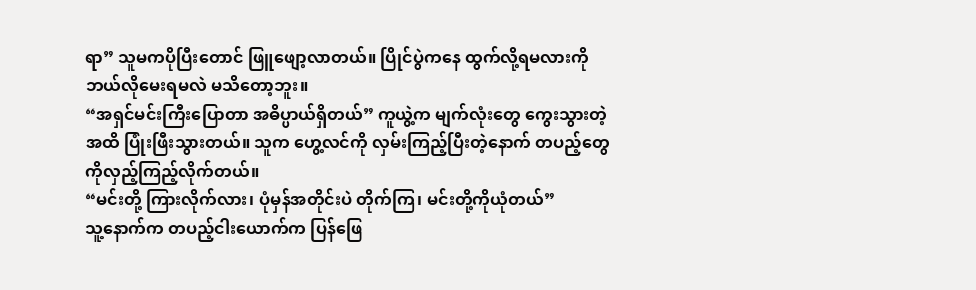ရာ” သူမကပိုပြီးတောင် ဖြူဖျော့လာတယ်။ ပြိုင်ပွဲကနေ ထွက်လို့ရမလားကို ဘယ်လိုမေးရမလဲ မသိတော့ဘူး။
“အရှင်မင်းကြီးပြောတာ အဓိပ္ပာယ်ရှိတယ်” ကူယွဲ့က မျက်လုံးတွေ ကွေးသွားတဲ့အထိ ပြုံးဖြီးသွားတယ်။ သူက ဟွေ့လင်ကို လှမ်းကြည့်ပြီးတဲ့နောက် တပည့်တွေကိုလှည့်ကြည့်လိုက်တယ်။
“မင်းတို့ ကြားလိုက်လား၊ ပုံမှန်အတိုင်းပဲ တိုက်ကြ၊ မင်းတို့ကိုယုံတယ်”
သူ့နောက်က တပည့်ငါးယောက်က ပြန်ဖြေ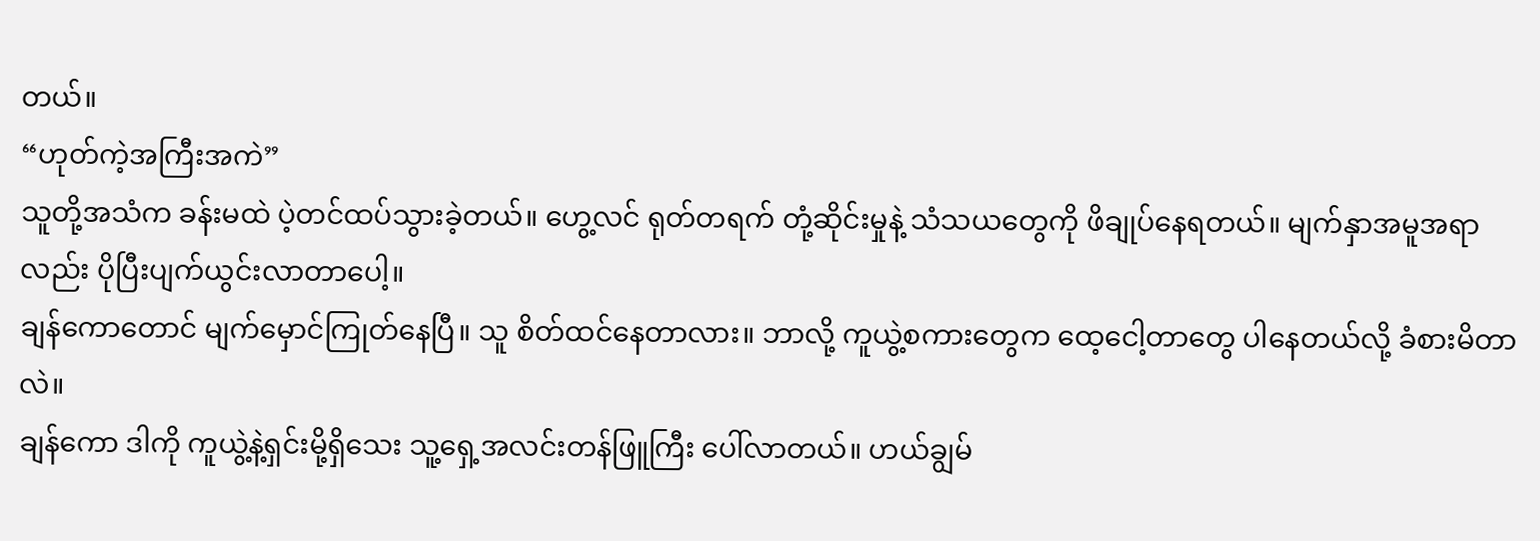တယ်။
“ဟုတ်ကဲ့အကြီးအကဲ”
သူတို့အသံက ခန်းမထဲ ပဲ့တင်ထပ်သွားခဲ့တယ်။ ဟွေ့လင် ရုတ်တရက် တုံ့ဆိုင်းမှုနဲ့ သံသယတွေကို ဖိချုပ်နေရတယ်။ မျက်နှာအမူအရာလည်း ပိုပြီးပျက်ယွင်းလာတာပေါ့။
ချန်ကောတောင် မျက်မှောင်ကြုတ်နေပြီ။ သူ စိတ်ထင်နေတာလား။ ဘာလို့ ကူယွဲ့စကားတွေက ထေ့ငေါ့တာတွေ ပါနေတယ်လို့ ခံစားမိတာလဲ။
ချန်ကော ဒါကို ကူယွဲ့နဲ့ရှင်းမို့ရှိသေး သူ့ရှေ့အလင်းတန်ဖြူကြီး ပေါ်လာတယ်။ ဟယ်ချွမ်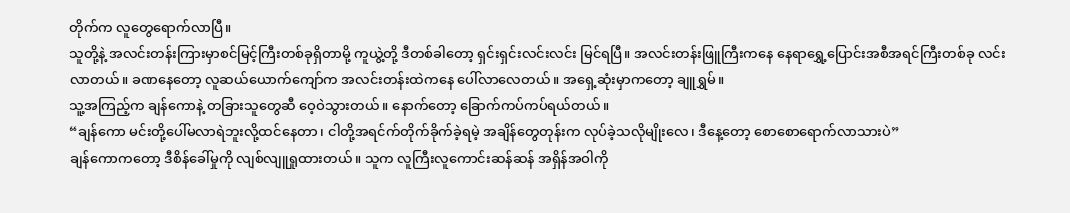တိုက်က လူတွေရောက်လာပြီ။
သူတို့နဲ့ အလင်းတန်းကြားမှာစင်မြင့်ကြီးတစ်ခုရှိတာမို့ ကူယွဲ့တို့ ဒီတစ်ခါတော့ ရှင်းရှင်းလင်းလင်း မြင်ရပြီ။ အလင်းတန်းဖြူကြီးကနေ နေရာရွှေ့ပြောင်းအစီအရင်ကြီးတစ်ခု လင်းလာတယ်။ ခဏနေတော့ လူဆယ်ယောက်ကျော်က အလင်းတန်းထဲကနေ ပေါ်လာလေတယ်။ အရှေ့ဆုံးမှာကတော့ ချူရွှမ်။
သူ့အကြည့်က ချန်ကောနဲ့ တခြားသူတွေဆီ ဝေ့ဝဲသွားတယ်။ နောက်တော့ ခြောက်ကပ်ကပ်ရယ်တယ်။
“ချန်ကော မင်းတို့ပေါ်မလာရဲဘူးလို့ထင်နေတာ၊ ငါတို့အရင်က်တိုက်ခိုက်ခဲ့ရမဲ့ အချိန်တွေတုန်းက လုပ်ခဲ့သလိုမျိုးလေ၊ ဒီနေ့တော့ စောစောရောက်လာသားပဲ”
ချန်ကောကတော့ ဒီစိန်ခေါ်မှုကို လျစ်လျူရှုထားတယ်။ သူက လူကြီးလူကောင်းဆန်ဆန် အရှိန်အဝါကို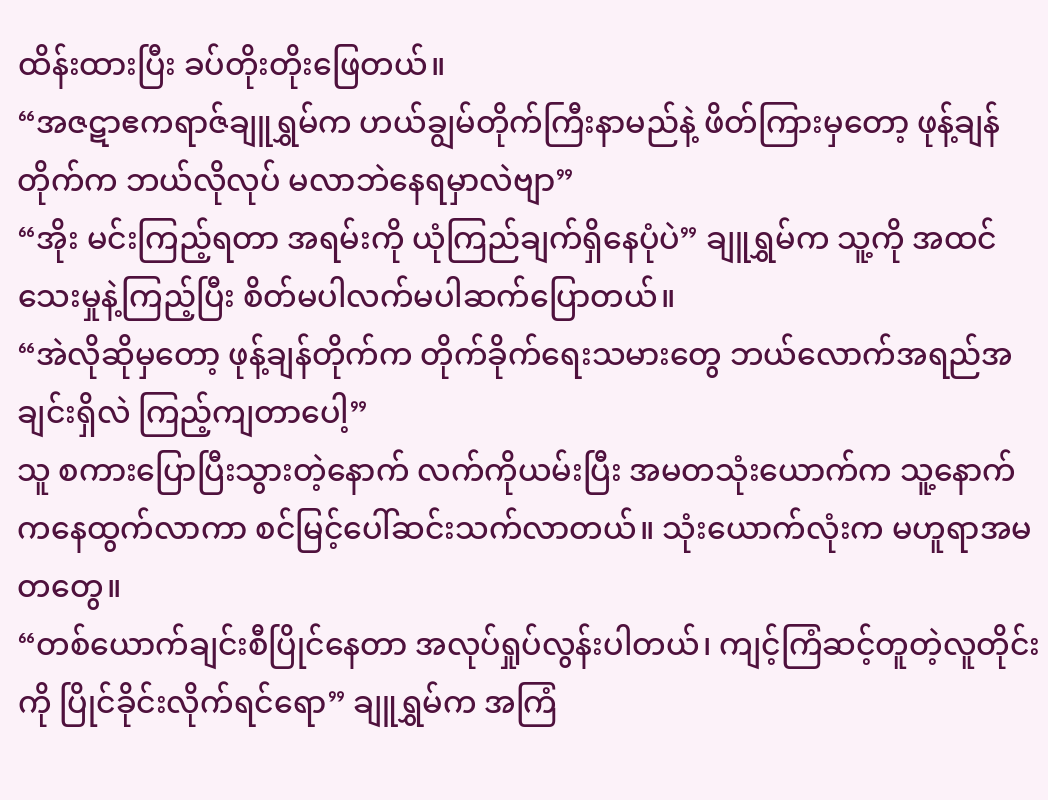ထိန်းထားပြီး ခပ်တိုးတိုးဖြေတယ်။
“အဇဋာဧကရာဇ်ချူရွှမ်က ဟယ်ချွမ်တိုက်ကြီးနာမည်နဲ့ ဖိတ်ကြားမှတော့ ဖုန့်ချန်တိုက်က ဘယ်လိုလုပ် မလာဘဲနေရမှာလဲဗျာ”
“အိုး မင်းကြည့်ရတာ အရမ်းကို ယုံကြည်ချက်ရှိနေပုံပဲ” ချူရွှမ်က သူ့ကို အထင်သေးမှုနဲ့ကြည့်ပြီး စိတ်မပါလက်မပါဆက်ပြောတယ်။
“အဲလိုဆိုမှတော့ ဖုန့်ချန်တိုက်က တိုက်ခိုက်ရေးသမားတွေ ဘယ်လောက်အရည်အချင်းရှိလဲ ကြည့်ကျတာပေါ့”
သူ စကားပြောပြီးသွားတဲ့နောက် လက်ကိုယမ်းပြီး အမတသုံးယောက်က သူ့နောက်ကနေထွက်လာကာ စင်မြင့်ပေါ်ဆင်းသက်လာတယ်။ သုံးယောက်လုံးက မဟူရာအမတတွေ။
“တစ်ယောက်ချင်းစီပြိုင်နေတာ အလုပ်ရှုပ်လွန်းပါတယ်၊ ကျင့်ကြံဆင့်တူတဲ့လူတိုင်းကို ပြိုင်ခိုင်းလိုက်ရင်ရော” ချူရွှမ်က အကြံ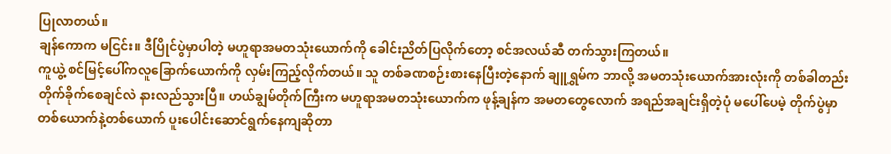ပြုလာတယ်။
ချန်ကောက မငြင်း။ ဒီပြိုင်ပွဲမှာပါတဲ့ မဟူရာအမတသုံးယောက်ကို ခေါင်းညိတ်ပြလိုက်တော့ စင်အလယ်ဆီ တက်သွားကြတယ်။
ကူယွဲ့ စင်မြင့်ပေါ်ကလူခြောက်ယောက်ကို လှမ်းကြည့်လိုက်တယ်။ သူ တစ်ခဏစဉ်းစားနေပြီးတဲ့နောက် ချူရွှမ်က ဘာလို့ အမတသုံးယောက်အားလုံးကို တစ်ခါတည်းတိုက်ခိုက်စေချင်လဲ နားလည်သွားပြီ။ ဟယ်ချွမ်တိုက်ကြီးက မဟူရာအမတသုံးယောက်က ဖုန့်ချန်က အမတတွေလောက် အရည်အချင်းရှိတဲ့ပုံ မပေါ်ပေမဲ့ တိုက်ပွဲမှာ တစ်ယောက်နဲ့တစ်ယောက် ပူးပေါင်းဆောင်ရွက်နေကျဆိုတာ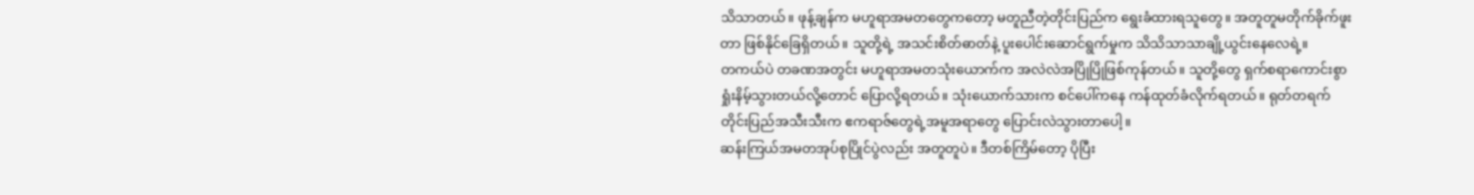သိသာတယ်။ ဖုန့်ချန်က မဟူရာအမတတွေကတော့ မတူညီတဲ့တိုင်းပြည်က ရွေးခံထားရသူတွေ။ အတူတူမတိုက်ခိုက်ဖူးတာ ဖြစ်နိုင်ခြေရှိတယ်။ သူတို့ရဲ့ အသင်းစိတ်ဓာတ်နဲ့ ပူးပေါင်းဆောင်ရွက်မှုက သိသိသာသာချို့ယွင်းနေလေရဲ့။
တကယ်ပဲ တခဏအတွင်း မဟူရာအမတသုံးယောက်က အလဲလဲအပြိုပြိုဖြစ်ကုန်တယ်။ သူတို့တွေ ရှက်စရာကောင်းစွာ ရှုံးနိမ့်သွားတယ်လို့တောင် ပြောလို့ရတယ်။ သုံးယောက်သားက စင်ပေါ်ကနေ ကန်ထုတ်ခံလိုက်ရတယ်။ ရုတ်တရက် တိုင်းပြည်အသီးသီးက ဧကရာဇ်တွေရဲ့အမူအရာတွေ ပြောင်းလဲသွားတာပေါ့။
ဆန်းကြယ်အမတအုပ်စုပြိုင်ပွဲလည်း အတူတူပဲ။ ဒီတစ်ကြိမ်တော့ ပိုပြီး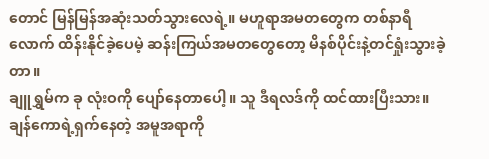တောင် မြန်မြန်အဆုံးသတ်သွားလေရဲ့။ မဟူရာအမတတွေက တစ်နာရီလောက် ထိန်းနိုင်ခဲ့ပေမဲ့ ဆန်းကြယ်အမတတွေတော့ မိနစ်ပိုင်းနဲ့တင်ရှုံးသွားခဲ့တာ။
ချူရွှမ်က ခု လုံးဝကို ပျော်နေတာပေါ့။ သူ ဒီရလဒ်ကို ထင်ထားပြီးသား။ ချန်ကောရဲ့ရှက်နေတဲ့ အမူအရာကို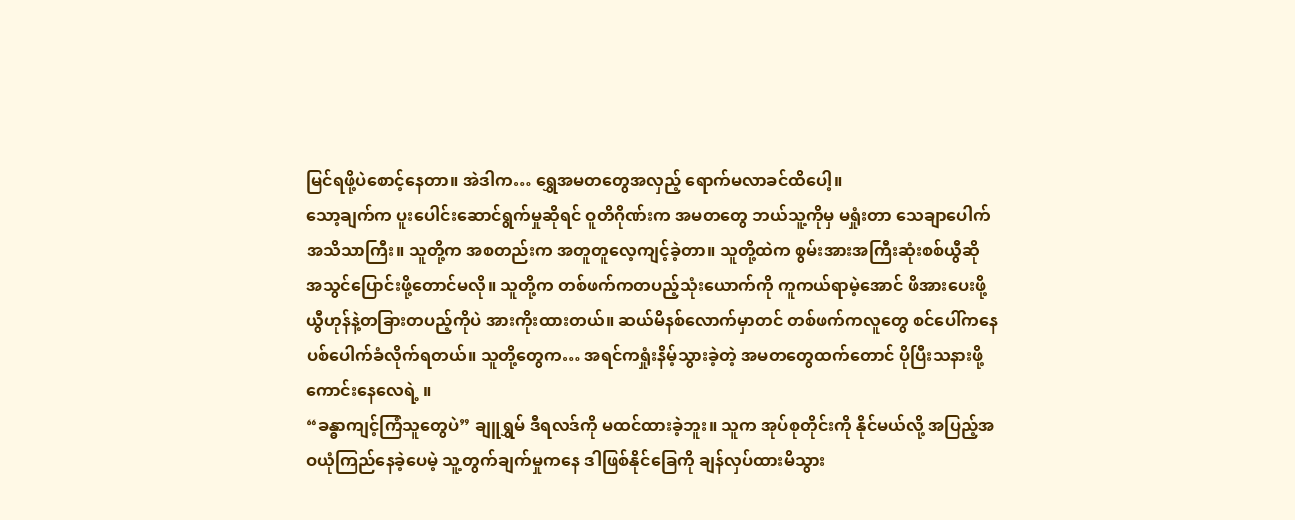မြင်ရဖို့ပဲစောင့်နေတာ။ အဲဒါက… ရွှေအမတတွေအလှည့် ရောက်မလာခင်ထိပေါ့။
သော့ချက်က ပူးပေါင်းဆောင်ရွက်မှုဆိုရင် ဝူတိဂိုဏ်းက အမတတွေ ဘယ်သူ့ကိုမှ မရှုံးတာ သေချာပေါက် အသိသာကြီး။ သူတို့က အစတည်းက အတူတူလေ့ကျင့်ခဲ့တာ။ သူတို့ထဲက စွမ်းအားအကြီးဆုံးစစ်ယွီဆို အသွင်ပြောင်းဖို့တောင်မလို။ သူတို့က တစ်ဖက်ကတပည့်သုံးယောက်ကို ကူကယ်ရာမဲ့အောင် ဖိအားပေးဖို့ ယွီဟုန်နဲ့တခြားတပည့်ကိုပဲ အားကိုးထားတယ်။ ဆယ်မိနစ်လောက်မှာတင် တစ်ဖက်ကလူတွေ စင်ပေါ်ကနေ ပစ်ပေါက်ခံလိုက်ရတယ်။ သူတို့တွေက… အရင်ကရှုံးနိမ့်သွားခဲ့တဲ့ အမတတွေထက်တောင် ပိုပြီးသနားဖို့ကောင်းနေလေရဲ့ ။
“ခန္ဓာကျင့်ကြံသူတွေပဲ” ချူရွှမ် ဒီရလဒ်ကို မထင်ထားခဲ့ဘူး။ သူက အုပ်စုတိုင်းကို နိုင်မယ်လို့ အပြည့်အဝယုံကြည်နေခဲ့ပေမဲ့ သူ့တွက်ချက်မှုကနေ ဒါဖြစ်နိုင်ခြေကို ချန်လှပ်ထားမိသွား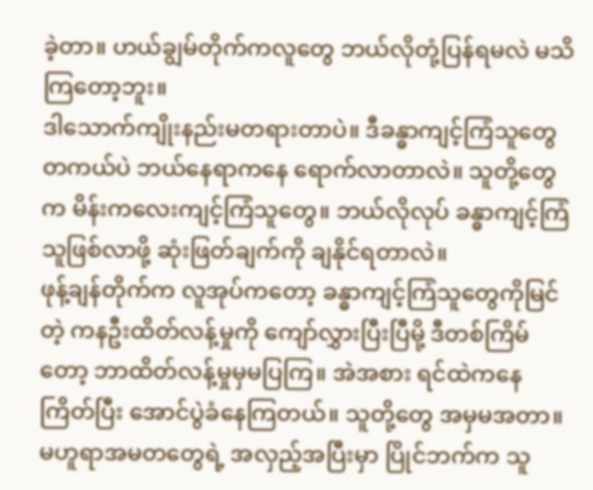ခဲ့တာ။ ဟယ်ချွမ်တိုက်ကလူတွေ ဘယ်လိုတုံ့ပြန်ရမလဲ မသိကြတော့ဘူး။
ဒါသောက်ကျိုးနည်းမတရားတာပဲ။ ဒီခန္ဓာကျင့်ကြံသူတွေ တကယ်ပဲ ဘယ်နေရာကနေ ရောက်လာတာလဲ။ သူတို့တွေက မိန်းကလေးကျင့်ကြံသူတွေ။ ဘယ်လိုလုပ် ခန္ဓာကျင့်ကြံသူဖြစ်လာဖို့ ဆုံးဖြတ်ချက်ကို ချနိုင်ရတာလဲ။
ဖုန့်ချန်တိုက်က လူအုပ်ကတော့ ခန္ဓာကျင့်ကြံသူတွေကိုမြင်တဲ့ ကနဦးထိတ်လန့်မှုကို ကျော်လွှားပြီးပြီမို့ ဒီတစ်ကြိမ်တော့ ဘာထိတ်လန့်မှုမှမပြကြ။ အဲအစား ရင်ထဲကနေ ကြိတ်ပြီး အောင်ပွဲခံနေကြတယ်။ သူတို့တွေ အမှမအတာ။ မဟူရာအမတတွေရဲ့ အလှည့်အပြီးမှာ ပြိုင်ဘက်က သူ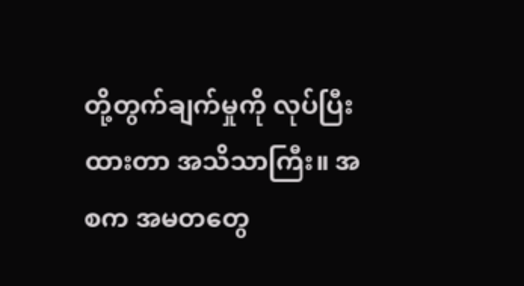တို့တွက်ချက်မှုကို လုပ်ပြီးထားတာ အသိသာကြီး။ အစက အမတတွေ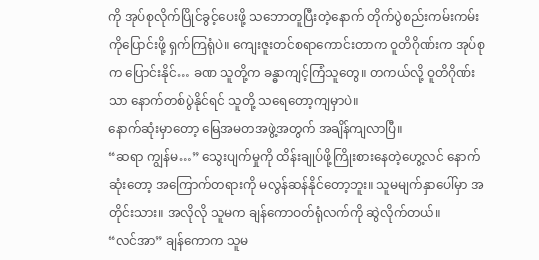ကို အုပ်စုလိုက်ပြိုင်ခွင့်ပေးဖို့ သဘောတူပြီးတဲ့နောက် တိုက်ပွဲစည်းကမ်းကမ်းကိုပြောင်းဖို့ ရှက်ကြရုံပဲ။ ကျေးဇူးတင်စရာကောင်းတာက ဝူတိဂိုဏ်းက အုပ်စုက ပြောင်းနိုင်… ခဏ သူတို့က ခန္ဓာကျင့်ကြံသူတွေ။ တကယ်လို့ ဝူတိဂိုဏ်းသာ နောက်တစ်ပွဲနိုင်ရင် သူတို့ သရေတော့ကျမှာပဲ။
နောက်ဆုံးမှာတော့ မြေအမတအဖွဲ့အတွက် အချိန်ကျလာပြီ။
“ဆရာ ကျွန်မ…” သွေးပျက်မှုကို ထိန်းချုပ်ဖို့ကြိုးစားနေတဲ့ဟွေ့လင် နောက်ဆုံးတော့ အကြောက်တရားကို မလွန်ဆန်နိုင်တော့ဘူး။ သူမမျက်နှာပေါ်မှာ အတိုင်းသား။ အလိုလို သူမက ချန်ကောဝတ်ရုံလက်ကို ဆွဲလိုက်တယ်။
“လင်အာ” ချန်ကောက သူမ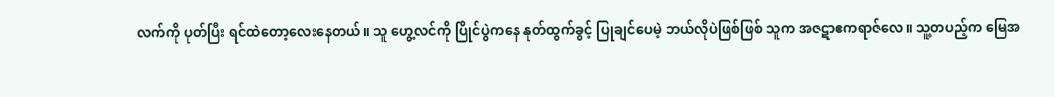လက်ကို ပုတ်ပြီး ရင်ထဲတော့လေးနေတယ်။ သူ ဟွေ့လင်ကို ပြိုင်ပွဲကနေ နုတ်ထွက်ခွင့် ပြုချင်ပေမဲ့ ဘယ်လိုပဲဖြစ်ဖြစ် သူက အဇဋာဧကရာဇ်လေ။ သူ့တပည့်က မြေအ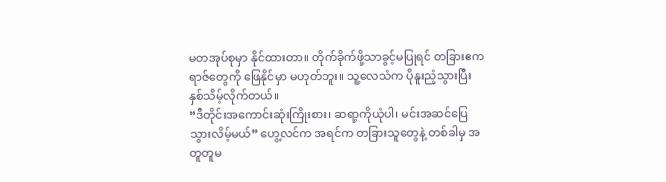မတအုပ်စုမှာ နိုင်ထားတာ။ တိုက်ခိုက်ဖို့သာခွင့်မပြုရင် တခြားဧကရာဇ်တွေကို ဖြေနိုင်မှာ မဟုတ်ဘူး။ သူ့လေသံက ပိုနူးညံ့သွားပြီး နှစ်သိမ့်လိုက်တယ်။
“ဒီတိုင်းအကောင်းဆုံးကြိုးစား၊ ဆရာ့ကိုယုံပါ၊ မင်းအဆင်ပြေသွားလိမ့်မယ်” ဟွေ့လင်က အရင်က တခြားသူတွေနဲ့ တစ်ခါမှ အတူတူမ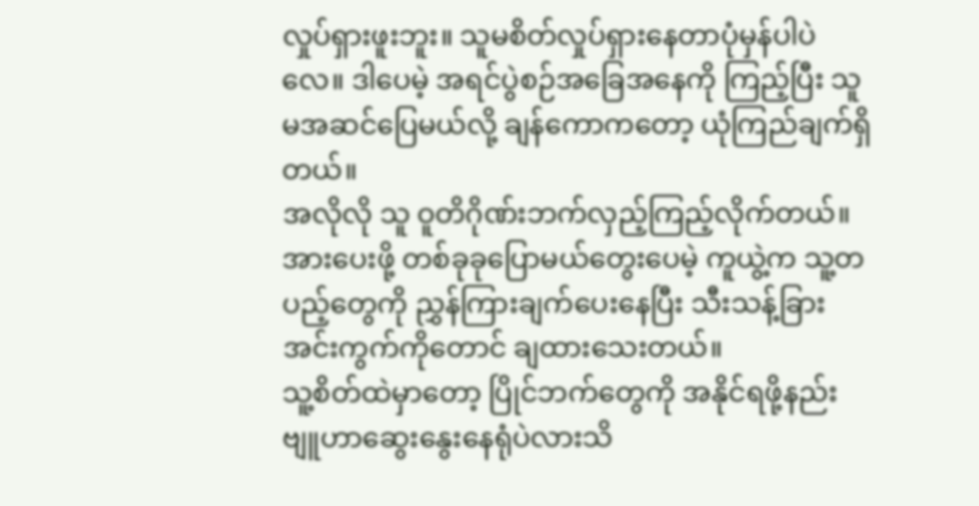လှုပ်ရှားဖူးဘူး။ သူမစိတ်လှုပ်ရှားနေတာပုံမှန်ပါပဲလေ။ ဒါပေမဲ့ အရင်ပွဲစဉ်အခြေအနေကို ကြည့်ပြီး သူမအဆင်ပြေမယ်လို့ ချန်ကောကတော့ ယုံကြည်ချက်ရှိတယ်။
အလိုလို သူ ဝူတိဂိုဏ်းဘက်လှည့်ကြည့်လိုက်တယ်။ အားပေးဖို့ တစ်ခုခုပြောမယ်တွေးပေမဲ့ ကူယွဲ့က သူ့တပည့်တွေကို ညွှန်ကြားချက်ပေးနေပြီး သီးသန့်ခြားအင်းကွက်ကိုတောင် ချထားသေးတယ်။
သူ့စိတ်ထဲမှာတော့ ပြိုင်ဘက်တွေကို အနိုင်ရဖို့နည်းဗျူဟာဆွေးနွေးနေရုံပဲလားသိ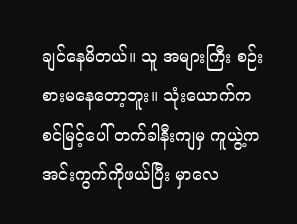ချင်နေမိတယ်။ သူ အများကြီး စဉ်းစားမနေတော့ဘူး။ သုံးယောက်က စင်မြင့်ပေါ် တက်ခါနီးကျမှ ကူယွဲ့က အင်းကွက်ကိုဖယ်ပြီး မှာလေ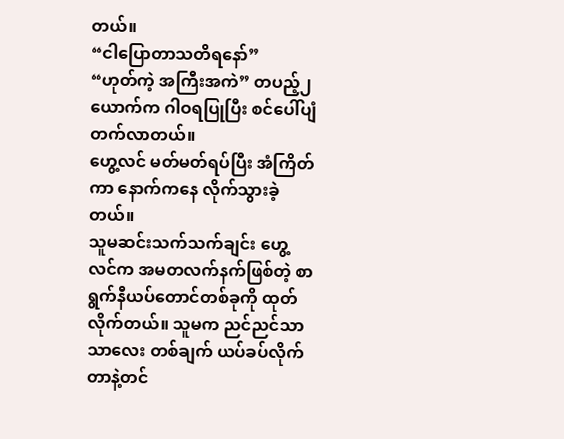တယ်။
“ငါပြောတာသတိရနော်”
“ဟုတ်ကဲ့ အကြီးအကဲ” တပည့်၂ယောက်က ဂါဝရပြုပြီး စင်ပေါ်ပျံတက်လာတယ်။
ဟွေ့လင် မတ်မတ်ရပ်ပြီး အံကြိတ်ကာ နောက်ကနေ လိုက်သွားခဲ့တယ်။
သူမဆင်းသက်သက်ချင်း ဟွေ့လင်က အမတလက်နက်ဖြစ်တဲ့ စာရွက်နီယပ်တောင်တစ်ခုကို ထုတ်လိုက်တယ်။ သူမက ညင်ညင်သာသာလေး တစ်ချက် ယပ်ခပ်လိုက်တာနဲ့တင်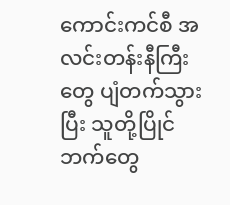ကောင်းကင်စီ အလင်းတန်းနီကြီးတွေ ပျံတက်သွားပြီး သူတို့ပြိုင်ဘက်တွေ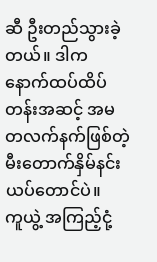ဆီ ဦးတည်သွားခဲ့တယ်။ ဒါက နောက်ထပ်ထိပ်တန်းအဆင့် အမတလက်နက်ဖြစ်တဲ့ မီးတောက်နှိမ်နင်းယပ်တောင်ပဲ။
ကူယွဲ့ အကြည့်ငုံ့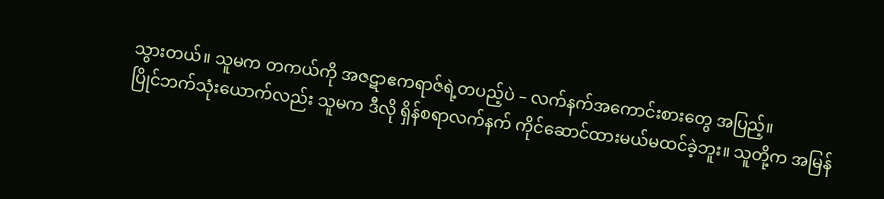သွားတယ်။ သူမက တကယ်ကို အဇဋာဧကရာဇ်ရဲ့တပည့်ပဲ – လက်နက်အကောင်းစားတွေ အပြည့်။
ပြိုင်ဘက်သုံးယောက်လည်း သူမက ဒီလို ရှိန်စရာလက်နက် ကိုင်ဆောင်ထားမယ်မထင်ခဲ့ဘူး။ သူတို့က အမြန်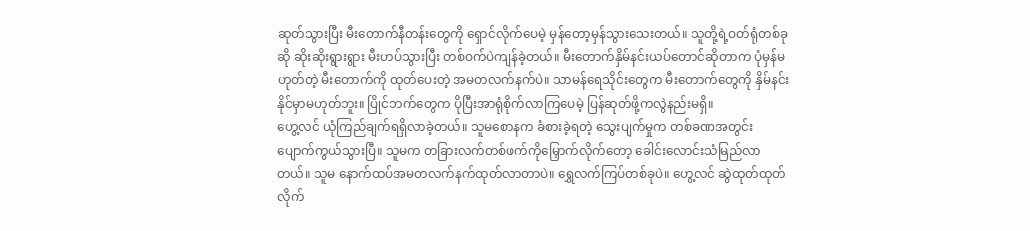ဆုတ်သွားပြီး မီးတောက်နီတန်းတွေကို ရှောင်လိုက်ပေမဲ့ မှန်တော့မှန်သွားသေးတယ်။ သူတို့ရဲ့ဝတ်ရုံတစ်ခုဆို ဆိုးဆိုးရွားရွား မီးဟပ်သွားပြီး တစ်ဝက်ပဲကျန်ခဲ့တယ်။ မီးတောက်နှိမ်နင်းယပ်တောင်ဆိုတာက ပုံမှန်မဟုတ်တဲ့ မီးတောက်ကို ထုတ်ပေးတဲ့ အမတလက်နက်ပဲ။ သာမန်ရေသိုင်းတွေက မီးတောက်တွေကို နှိမ်နင်းနိုင်မှာမဟုတ်ဘူး။ ပြိုင်ဘက်တွေက ပိုပြီးအာရုံစိုက်လာကြပေမဲ့ ပြန်ဆုတ်ဖို့ကလွဲနည်းမရှိ။
ဟွေ့လင် ယုံကြည်ချက်ရရှိလာခဲ့တယ်။ သူမစောနက ခံစားခဲ့ရတဲ့ သွေးပျက်မှုက တစ်ခဏအတွင်း ပျောက်ကွယ်သွားပြီ။ သူမက တခြားလက်တစ်ဖက်ကိုမြှောက်လိုက်တော့ ခေါင်းလောင်းသံမြည်လာတယ်။ သူမ နောက်ထပ်အမတလက်နက်ထုတ်လာတာပဲ။ ရွှေလက်ကြပ်တစ်ခုပဲ။ ဟွေ့လင် ဆွဲထုတ်ထုတ်လိုက်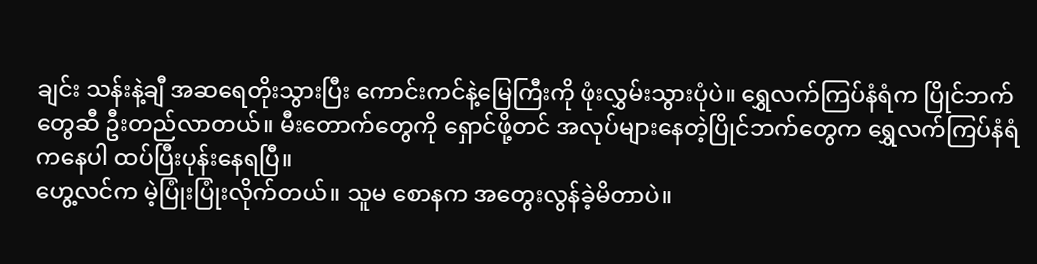ချင်း သန်းနဲ့ချီ အဆရေတိုးသွားပြီး ကောင်းကင်နဲ့မြေကြီးကို ဖုံးလွှမ်းသွားပုံပဲ။ ရွှေလက်ကြပ်နံရံက ပြိုင်ဘက်တွေဆီ ဦးတည်လာတယ်။ မီးတောက်တွေကို ရှောင်ဖို့တင် အလုပ်များနေတဲ့ပြိုင်ဘက်တွေက ရွှေလက်ကြပ်နံရံကနေပါ ထပ်ပြီးပုန်းနေရပြီ။
ဟွေ့လင်က မဲ့ပြုံးပြုံးလိုက်တယ်။ သူမ စောနက အတွေးလွန်ခဲ့မိတာပဲ။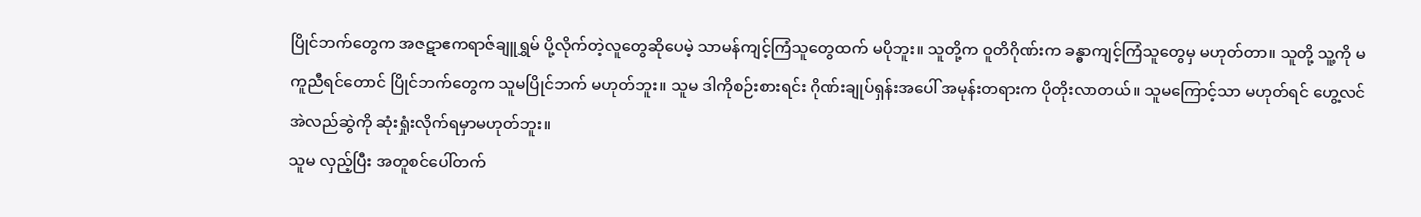ပြိုင်ဘက်တွေက အဇဋာဧကရာဇ်ချူရွှမ် ပို့လိုက်တဲ့လူတွေဆိုပေမဲ့ သာမန်ကျင့်ကြံသူတွေထက် မပိုဘူး။ သူတို့က ဝူတိဂိုဏ်းက ခန္ဓာကျင့်ကြံသူတွေမှ မဟုတ်တာ။ သူတို့ သူ့ကို မကူညီရင်တောင် ပြိုင်ဘက်တွေက သူမပြိုင်ဘက် မဟုတ်ဘူး။ သူမ ဒါကိုစဉ်းစားရင်း ဂိုဏ်းချုပ်ရှန်းအပေါ် အမုန်းတရားက ပိုတိုးလာတယ်။ သူမကြောင့်သာ မဟုတ်ရင် ဟွေ့လင် အဲလည်ဆွဲကို ဆုံးရှုံးလိုက်ရမှာမဟုတ်ဘူး။
သူမ လှည့်ပြီး အတူစင်ပေါ်တက်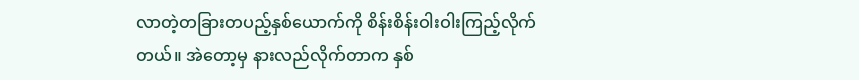လာတဲ့တခြားတပည့်နှစ်ယောက်ကို စိန်းစိန်းဝါးဝါးကြည့်လိုက်တယ်။ အဲတော့မှ နားလည်လိုက်တာက နှစ်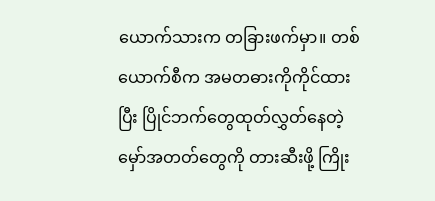ယောက်သားက တခြားဖက်မှာ။ တစ်ယောက်စီက အမတဓားကိုကိုင်ထားပြီး ပြိုင်ဘက်တွေထုတ်လွှတ်နေတဲ့ မှော်အတတ်တွေကို တားဆီးဖို့ ကြိုး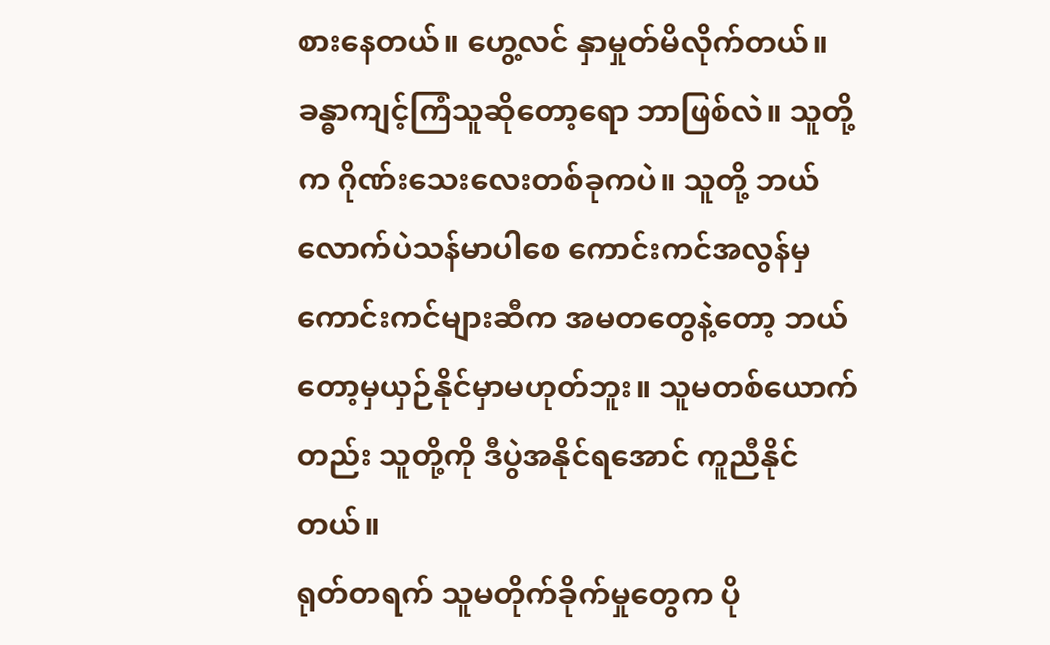စားနေတယ်။ ဟွေ့လင် နှာမှုတ်မိလိုက်တယ်။ ခန္ဓာကျင့်ကြံသူဆိုတော့ရော ဘာဖြစ်လဲ။ သူတို့က ဂိုဏ်းသေးလေးတစ်ခုကပဲ။ သူတို့ ဘယ်လောက်ပဲသန်မာပါစေ ကောင်းကင်အလွန်မှကောင်းကင်များဆီက အမတတွေနဲ့တော့ ဘယ်တော့မှယှဉ်နိုင်မှာမဟုတ်ဘူး။ သူမတစ်ယောက်တည်း သူတို့ကို ဒီပွဲအနိုင်ရအောင် ကူညီနိုင်တယ်။
ရုတ်တရက် သူမတိုက်ခိုက်မှုတွေက ပို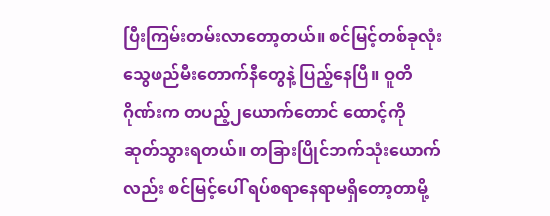ပြီးကြမ်းတမ်းလာတော့တယ်။ စင်မြင့်တစ်ခုလုံး သွေဖည်မီးတောက်နီတွေနဲ့ ပြည့်နေပြီ။ ဝူတိဂိုဏ်းက တပည့်၂ယောက်တောင် ထောင့်ကို ဆုတ်သွားရတယ်။ တခြားပြိုင်ဘက်သုံးယောက်လည်း စင်မြင့်ပေါ် ရပ်စရာနေရာမရှိတော့တာမို့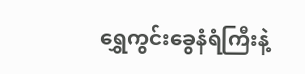ရွှေကွင်းခွေနံရံကြီးနဲ့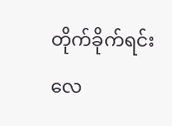တိုက်ခိုက်ရင်း လေ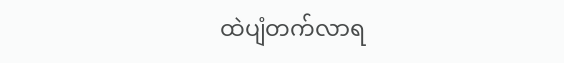ထဲပျံတက်လာရ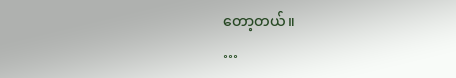တော့တယ်။
…